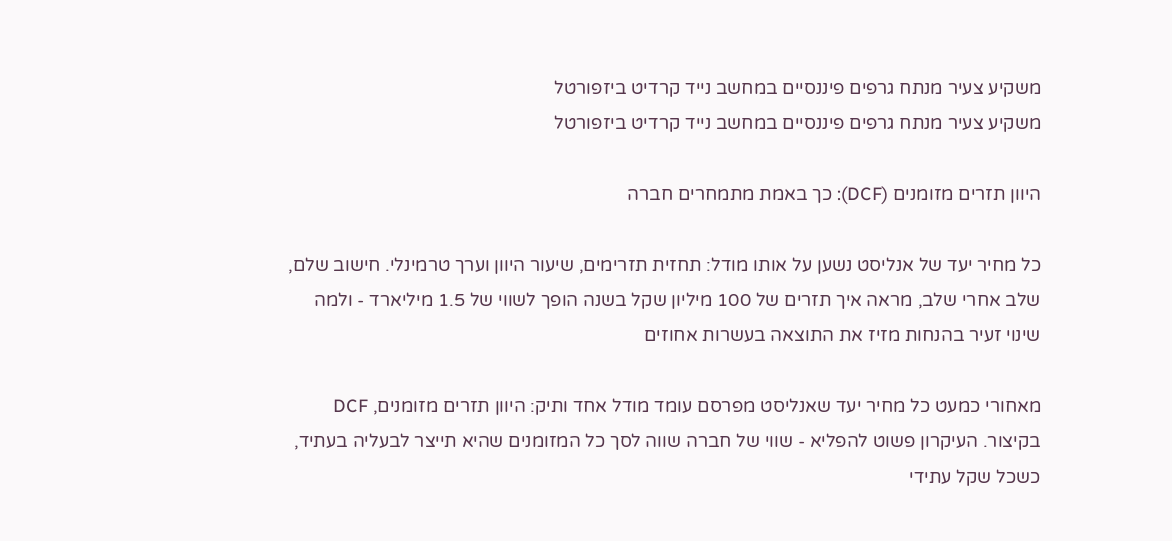משקיע צעיר מנתח גרפים פיננסיים במחשב נייד קרדיט ביזפורטל
משקיע צעיר מנתח גרפים פיננסיים במחשב נייד קרדיט ביזפורטל

היוון תזרים מזומנים (DCF): כך באמת מתמחרים חברה

כל מחיר יעד של אנליסט נשען על אותו מודל: תחזית תזרימים, שיעור היוון וערך טרמינלי. חישוב שלם, שלב אחרי שלב, מראה איך תזרים של 100 מיליון שקל בשנה הופך לשווי של 1.5 מיליארד - ולמה שינוי זעיר בהנחות מזיז את התוצאה בעשרות אחוזים

מאחורי כמעט כל מחיר יעד שאנליסט מפרסם עומד מודל אחד ותיק: היוון תזרים מזומנים, DCF בקיצור. העיקרון פשוט להפליא - שווי של חברה שווה לסך כל המזומנים שהיא תייצר לבעליה בעתיד, כשכל שקל עתידי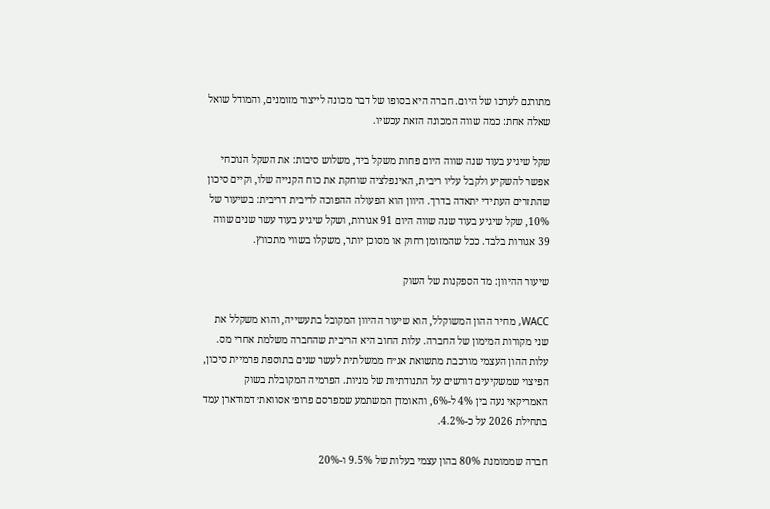מתורגם לערכו של היום. חברה היא בסופו של דבר מכונה לייצור מזומנים, והמודל שואל שאלה אחת: כמה שווה המכונה הזאת עכשיו.

שקל שיגיע בעוד שנה שווה היום פחות משקל ביד, משלוש סיבות: את השקל הנוכחי אפשר להשקיע ולקבל עליו ריבית, האינפלציה שוחקת את כוח הקנייה שלו, וקיים סיכון שהתזרים העתידי יתאדה בדרך. היוון הוא הפעולה ההפוכה לריבית דריבית: בשיעור של 10%, שקל שיגיע בעוד שנה שווה היום 91 אגורות, ושקל שיגיע בעוד עשר שנים שווה 39 אגורות בלבד. ככל שהמזומן רחוק או מסוכן יותר, משקלו בשווי מתכווץ.

שיעור ההיוון: מד הספקנות של השוק

WACC, מחיר ההון המשוקלל, הוא שיעור ההיוון המקובל בתעשייה, והוא משקלל את שני מקורות המימון של החברה. עלות החוב היא הריבית שהחברה משלמת אחרי מס. עלות ההון העצמי מורכבת מתשואת אג״ח ממשלתית לעשר שנים בתוספת פרמיית סיכון, הפיצוי שמשקיעים דורשים על התנודתיות של מניות. הפרמיה המקובלת בשוק האמריקאי נעה בין 4% ל-6%, והאומדן המשתמע שמפרסם פרופ׳ אסוואת׳ דמודארן עמד בתחילת 2026 על כ-4.2%.

חברה שממומנת 80% בהון עצמי בעלות של 9.5% ו-20%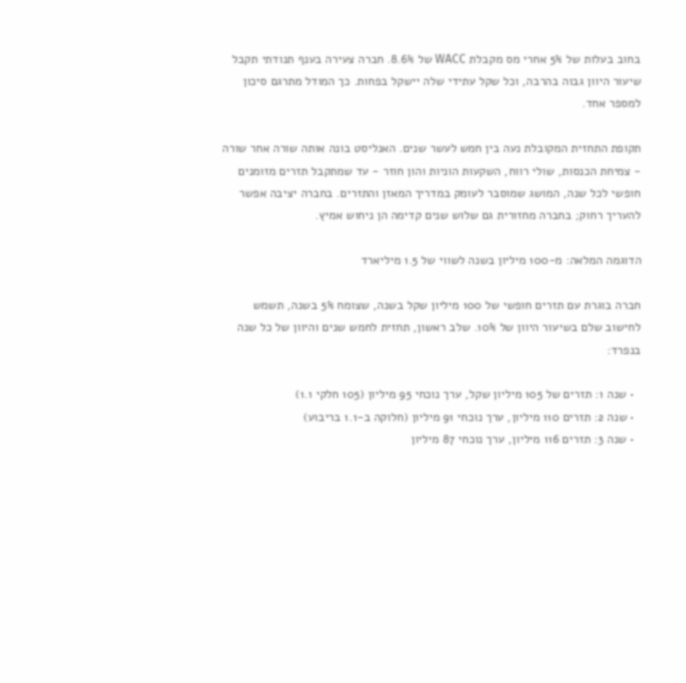בחוב בעלות של 5% אחרי מס מקבלת WACC של 8.6%. חברה צעירה בענף תנודתי תקבל שיעור היוון גבוה בהרבה, וכל שקל עתידי שלה יישקל בפחות. כך המודל מתרגם סיכון למספר אחד.

תקופת התחזית המקובלת נעה בין חמש לעשר שנים. האנליסט בונה אותה שורה אחר שורה - צמיחת הכנסות, שולי רווח, השקעות הוניות והון חוזר - עד שמתקבל תזרים מזומנים חופשי לכל שנה, המושג שמוסבר לעומק במדריך המאזן והתזרים. בחברה יציבה אפשר להעריך רחוק; בחברה מחזורית גם שלוש שנים קדימה הן ניחוש אמיץ.

הדוגמה המלאה: מ-100 מיליון בשנה לשווי של 1.5 מיליארד

חברה בוגרת עם תזרים חופשי של 100 מיליון שקל בשנה, שצומח 5% בשנה, תשמש לחישוב שלם בשיעור היוון של 10%. שלב ראשון, תחזית לחמש שנים והיוון של כל שנה בנפרד:

  • שנה 1: תזרים של 105 מיליון שקל, ערך נוכחי 95 מיליון (105 חלקי 1.1)
  • שנה 2: תזרים 110 מיליון, ערך נוכחי 91 מיליון (חלוקה ב-1.1 בריבוע)
  • שנה 3: תזרים 116 מיליון, ערך נוכחי 87 מיליון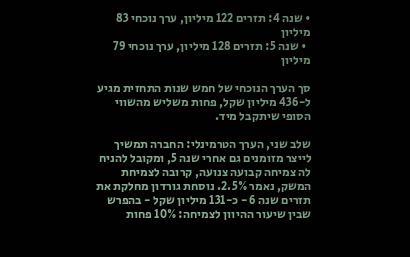• שנה 4: תזרים 122 מיליון, ערך נוכחי 83 מיליון
  • שנה 5: תזרים 128 מיליון, ערך נוכחי 79 מיליון

סך הערך הנוכחי של חמש שנות התחזית מגיע ל-436 מיליון שקל, פחות משליש מהשווי הסופי שיתקבל מיד.

שלב שני, הערך הטרמינלי: החברה תמשיך לייצר מזומנים גם אחרי שנה 5, ומקובל להניח לה צמיחה קבועה צנועה, קרובה לצמיחת המשק, נאמר 2.5%. נוסחת גורדון מחלקת את תזרים שנה 6 - כ-131 מיליון שקל - בהפרש שבין שיעור ההיוון לצמיחה: 10% פחות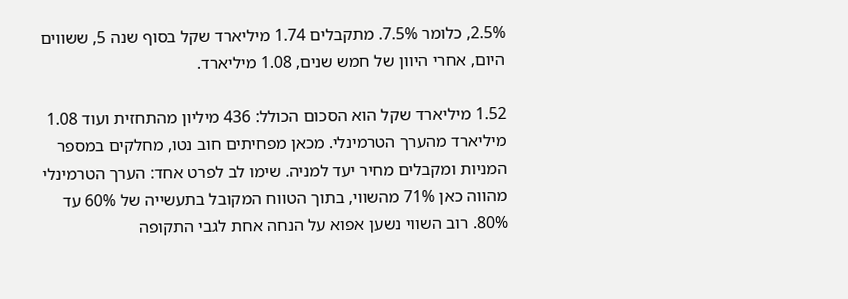2.5%, כלומר 7.5%. מתקבלים 1.74 מיליארד שקל בסוף שנה 5, ששווים היום, אחרי היוון של חמש שנים, 1.08 מיליארד.

1.52 מיליארד שקל הוא הסכום הכולל: 436 מיליון מהתחזית ועוד 1.08 מיליארד מהערך הטרמינלי. מכאן מפחיתים חוב נטו, מחלקים במספר המניות ומקבלים מחיר יעד למניה. שימו לב לפרט אחד: הערך הטרמינלי מהווה כאן 71% מהשווי, בתוך הטווח המקובל בתעשייה של 60% עד 80%. רוב השווי נשען אפוא על הנחה אחת לגבי התקופה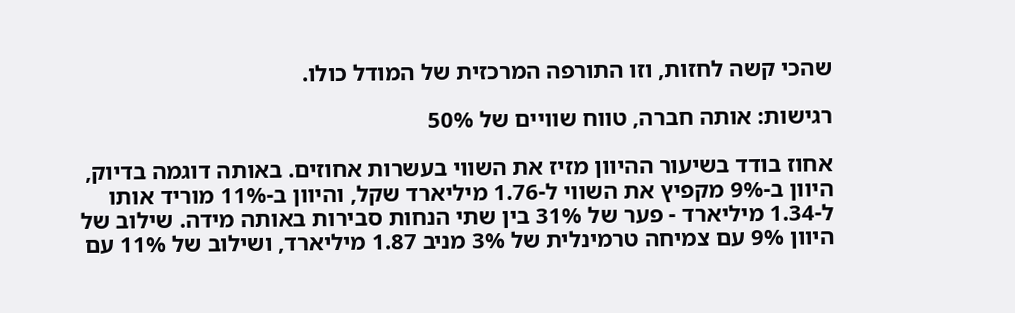שהכי קשה לחזות, וזו התורפה המרכזית של המודל כולו.

רגישות: אותה חברה, טווח שוויים של 50%

אחוז בודד בשיעור ההיוון מזיז את השווי בעשרות אחוזים. באותה דוגמה בדיוק, היוון ב-9% מקפיץ את השווי ל-1.76 מיליארד שקל, והיוון ב-11% מוריד אותו ל-1.34 מיליארד - פער של 31% בין שתי הנחות סבירות באותה מידה. שילוב של היוון 9% עם צמיחה טרמינלית של 3% מניב 1.87 מיליארד, ושילוב של 11% עם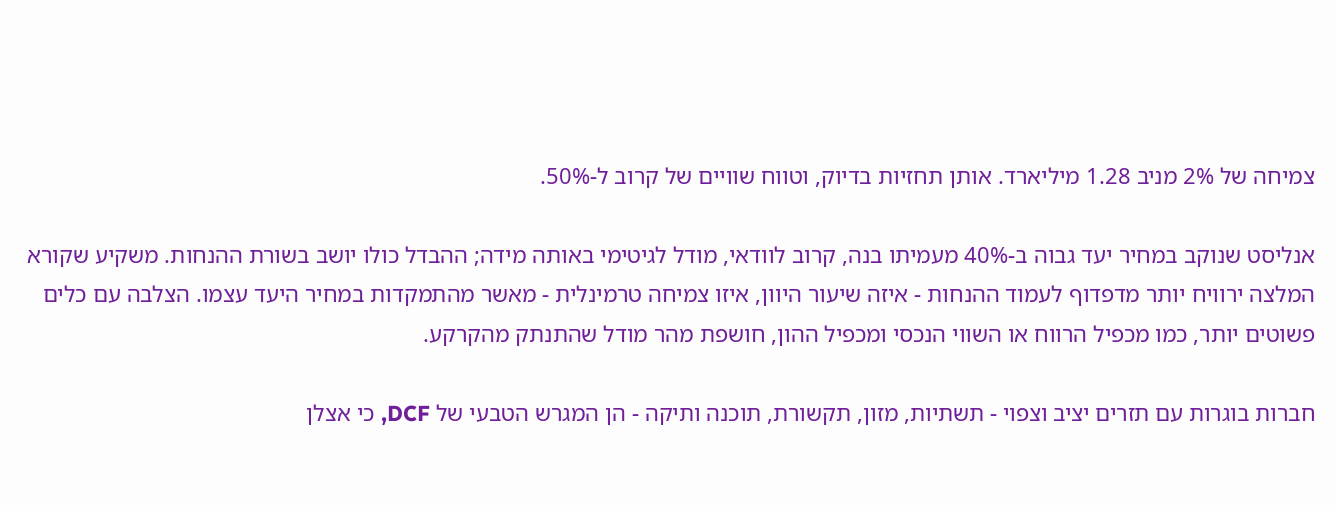צמיחה של 2% מניב 1.28 מיליארד. אותן תחזיות בדיוק, וטווח שוויים של קרוב ל-50%.

אנליסט שנוקב במחיר יעד גבוה ב-40% מעמיתו בנה, קרוב לוודאי, מודל לגיטימי באותה מידה; ההבדל כולו יושב בשורת ההנחות. משקיע שקורא המלצה ירוויח יותר מדפדוף לעמוד ההנחות - איזה שיעור היוון, איזו צמיחה טרמינלית - מאשר מהתמקדות במחיר היעד עצמו. הצלבה עם כלים פשוטים יותר, כמו מכפיל הרווח או השווי הנכסי ומכפיל ההון, חושפת מהר מודל שהתנתק מהקרקע.

חברות בוגרות עם תזרים יציב וצפוי - תשתיות, מזון, תקשורת, תוכנה ותיקה - הן המגרש הטבעי של DCF, כי אצלן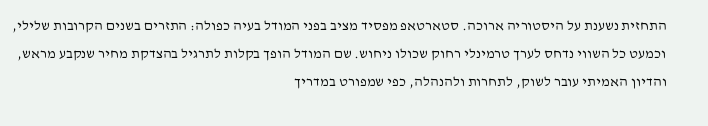התחזית נשענת על היסטוריה ארוכה. סטארטאפ מפסיד מציב בפני המודל בעיה כפולה: התזרים בשנים הקרובות שלילי, וכמעט כל השווי נדחס לערך טרמינלי רחוק שכולו ניחוש. שם המודל הופך בקלות לתרגיל בהצדקת מחיר שנקבע מראש, והדיון האמיתי עובר לשוק, לתחרות ולהנהלה, כפי שמפורט במדריך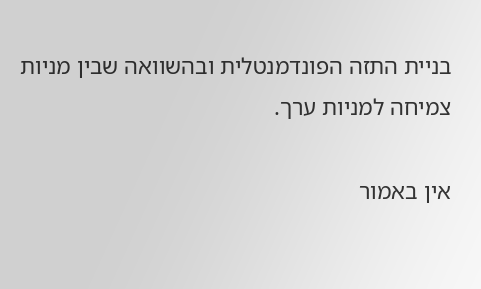בניית התזה הפונדמנטלית ובהשוואה שבין מניות צמיחה למניות ערך.

אין באמור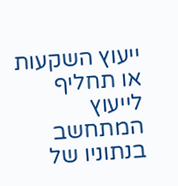ייעוץ השקעות או תחליף לייעוץ המתחשב בנתוניו של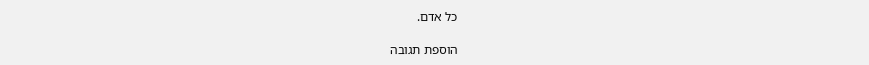כל אדם.

הוספת תגובה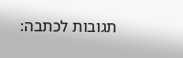תגובות לכתבה: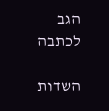הגב לכתבה

השדות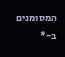המסומנים ב-*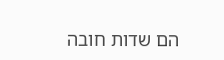הם שדות חובה